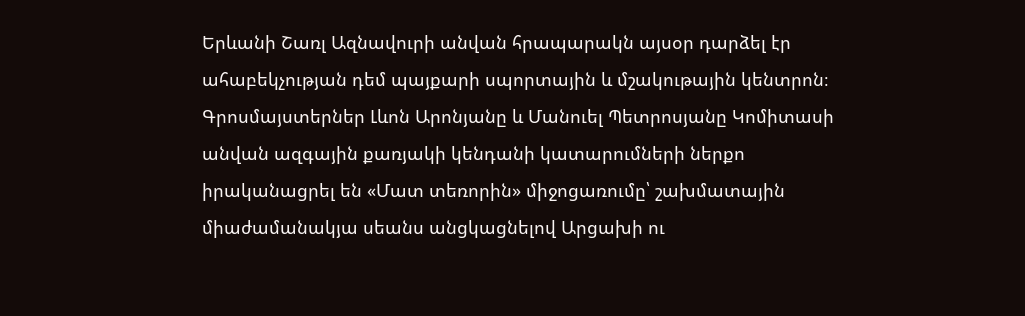Երևանի Շառլ Ազնավուրի անվան հրապարակն այսօր դարձել էր ահաբեկչության դեմ պայքարի սպորտային և մշակութային կենտրոն։ Գրոսմայստերներ Լևոն Արոնյանը և Մանուել Պետրոսյանը Կոմիտասի անվան ազգային քառյակի կենդանի կատարումների ներքո իրականացրել են «Մատ տեռորին» միջոցառումը՝ շախմատային միաժամանակյա սեանս անցկացնելով Արցախի ու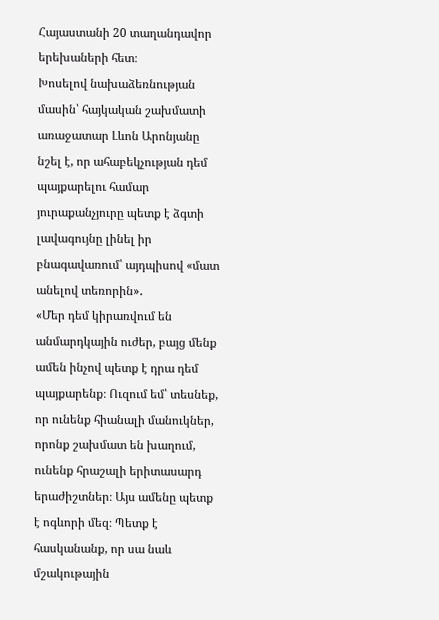Հայաստանի 20 տաղանդավոր երեխաների հետ։
Խոսելով նախաձեռնության մասին՝ հայկական շախմատի առաջատար Լևոն Արոնյանը նշել է, որ ահաբեկչության դեմ պայքարելու համար յուրաքանչյուրը պետք է ձգտի լավագույնը լինել իր բնագավառում՝ այդպիսով «մատ անելով տեռորին»․
«Մեր դեմ կիրառվում են անմարդկային ուժեր, բայց մենք ամեն ինչով պետք է դրա դեմ պայքարենք։ Ուզում եմ՝ տեսնեք, որ ունենք հիանալի մանուկներ, որոնք շախմատ են խաղում, ունենք հրաշալի երիտասարդ երաժիշտներ։ Այս ամենը պետք է ոգևորի մեզ։ Պետք է հասկանանք, որ սա նաև մշակութային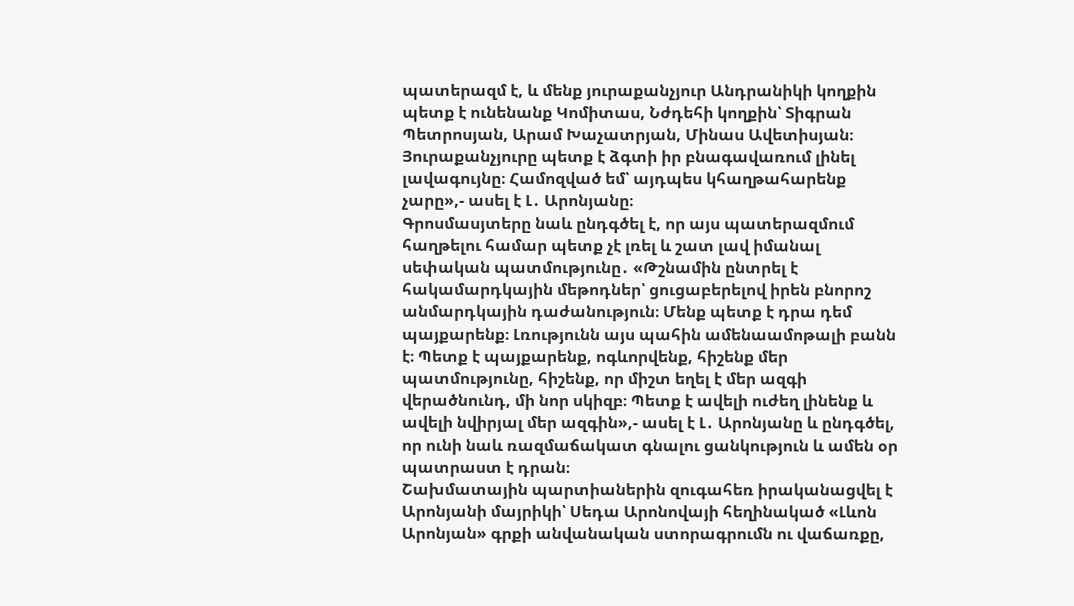պատերազմ է, և մենք յուրաքանչյուր Անդրանիկի կողքին պետք է ունենանք Կոմիտաս, Նժդեհի կողքին՝ Տիգրան Պետրոսյան, Արամ Խաչատրյան, Մինաս Ավետիսյան։ Յուրաքանչյուրը պետք է ձգտի իր բնագավառում լինել լավագույնը։ Համոզված եմ՝ այդպես կհաղթահարենք չարը»,- ասել է Լ․ Արոնյանը։
Գրոսմասյտերը նաև ընդգծել է, որ այս պատերազմում հաղթելու համար պետք չէ լռել և շատ լավ իմանալ սեփական պատմությունը․ «Թշնամին ընտրել է հակամարդկային մեթոդներ՝ ցուցաբերելով իրեն բնորոշ անմարդկային դաժանություն։ Մենք պետք է դրա դեմ պայքարենք։ Լռությունն այս պահին ամենաամոթալի բանն է։ Պետք է պայքարենք, ոգևորվենք, հիշենք մեր պատմությունը, հիշենք, որ միշտ եղել է մեր ազգի վերածնունդ, մի նոր սկիզբ։ Պետք է ավելի ուժեղ լինենք և ավելի նվիրյալ մեր ազգին»,- ասել է Լ․ Արոնյանը և ընդգծել, որ ունի նաև ռազմաճակատ գնալու ցանկություն և ամեն օր պատրաստ է դրան։
Շախմատային պարտիաներին զուգահեռ իրականացվել է Արոնյանի մայրիկի՝ Սեդա Արոնովայի հեղինակած «Լևոն Արոնյան» գրքի անվանական ստորագրումն ու վաճառքը,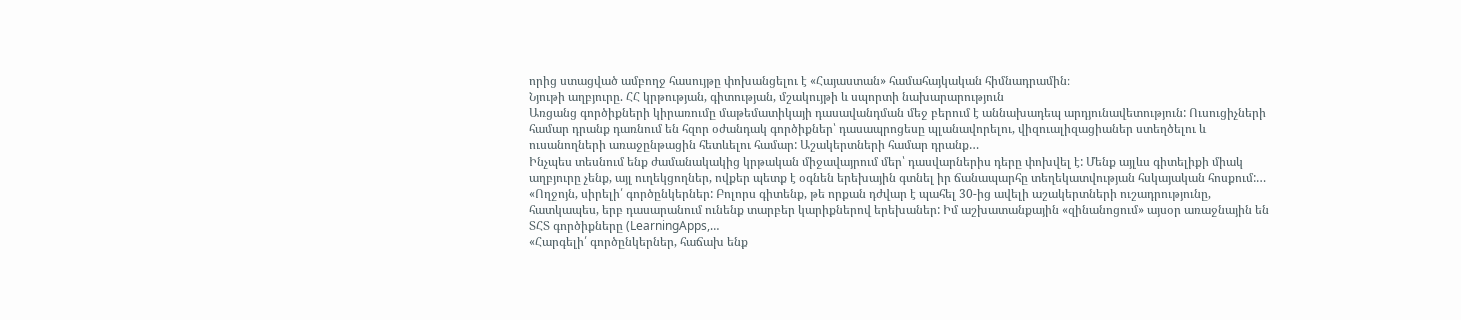որից ստացված ամբողջ հասույթը փոխանցելու է «Հայաստան» համահայկական հիմնադրամին։
Նյութի աղբյուրը. ՀՀ կրթության, գիտության, մշակույթի և սպորտի նախարարություն
Առցանց գործիքների կիրառումը մաթեմատիկայի դասավանդման մեջ բերում է աննախադեպ արդյունավետություն: Ուսուցիչների համար դրանք դառնում են հզոր օժանդակ գործիքներ՝ դասապրոցեսը պլանավորելու, վիզուալիզացիաներ ստեղծելու և ուսանողների առաջընթացին հետևելու համար: Աշակերտների համար դրանք…
Ինչպես տեսնում ենք ժամանակակից կրթական միջավայրում մեր՝ դասվարներիս դերը փոխվել է: Մենք այլևս գիտելիքի միակ աղբյուրը չենք, այլ ուղեկցողներ, ովքեր պետք է օգնեն երեխային գտնել իր ճանապարհը տեղեկատվության հսկայական հոսքում:…
«Ողջոյն, սիրելի՛ գործընկերներ: Բոլորս գիտենք, թե որքան դժվար է պահել 30-ից ավելի աշակերտների ուշադրությունը, հատկապես, երբ դասարանում ունենք տարբեր կարիքներով երեխաներ: Իմ աշխատանքային «զինանոցում» այսօր առաջնային են ՏՀՏ գործիքները (LearningApps,…
«Հարգելի՛ գործընկերներ, հաճախ ենք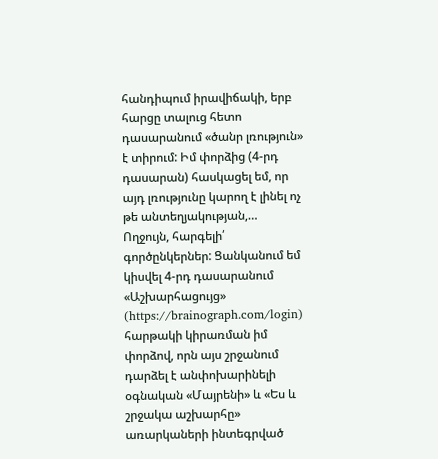հանդիպում իրավիճակի, երբ հարցը տալուց հետո դասարանում «ծանր լռություն» է տիրում: Իմ փորձից (4-րդ դասարան) հասկացել եմ, որ այդ լռությունը կարող է լինել ոչ թե անտեղյակության,…
Ողջույն, հարգելի՛ գործընկերներ: Ցանկանում եմ կիսվել 4-րդ դասարանում «Աշխարհացույց» (https://brainograph.com/login) հարթակի կիրառման իմ փորձով, որն այս շրջանում դարձել է անփոխարինելի օգնական «Մայրենի» և «Ես և շրջակա աշխարհը» առարկաների ինտեգրված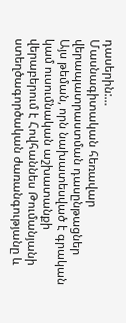դասերին:…
Մասնագիտական հեռավար վերապատրաստման դասընթացներ
Այս թեման, որն նախատեսված է գրական կամ ուսումնական աշխատանքի վերաբերում է Հովհաննես Թումանյանի ստեղծագործական ժառանգությանը և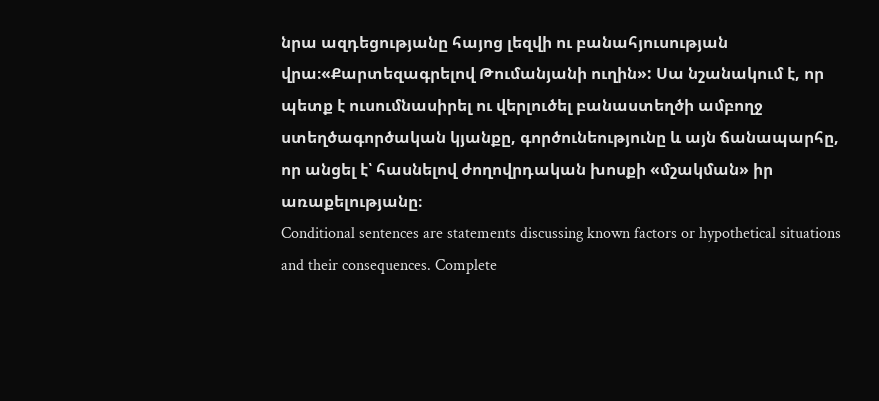նրա ազդեցությանը հայոց լեզվի ու բանահյուսության վրա։«Քարտեզագրելով Թումանյանի ուղին»: Սա նշանակում է, որ պետք է ուսումնասիրել ու վերլուծել բանաստեղծի ամբողջ ստեղծագործական կյանքը, գործունեությունը և այն ճանապարհը, որ անցել է՝ հասնելով ժողովրդական խոսքի «մշակման» իր առաքելությանը։
Conditional sentences are statements discussing known factors or hypothetical situations and their consequences. Complete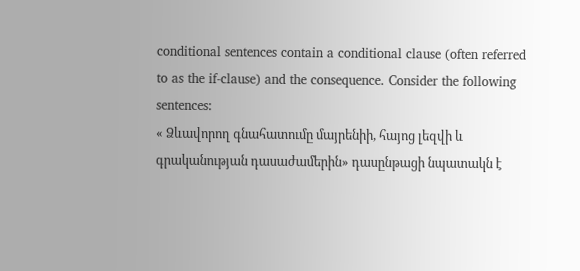conditional sentences contain a conditional clause (often referred to as the if-clause) and the consequence. Consider the following sentences:
« Ձևավորող գնահատումը մայրենիի, հայոց լեզվի և գրականության դասաժամերին» դասընթացի նպատակն է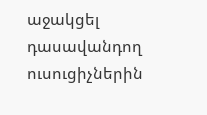աջակցել դասավանդող ուսուցիչներին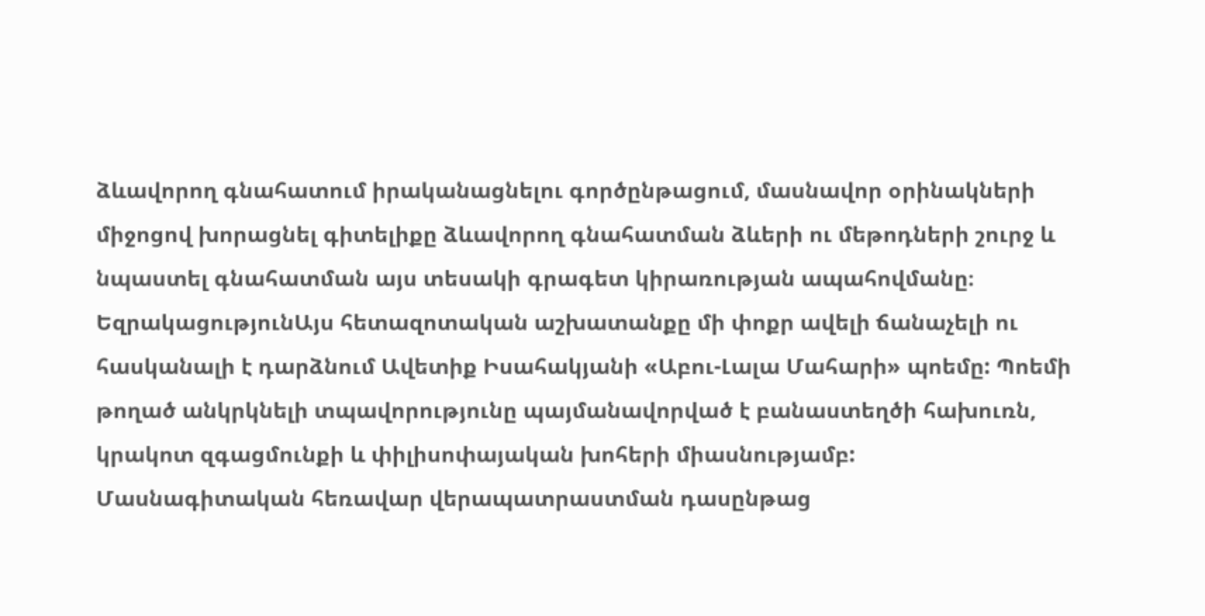ձևավորող գնահատում իրականացնելու գործընթացում, մասնավոր օրինակների միջոցով խորացնել գիտելիքը ձևավորող գնահատման ձևերի ու մեթոդների շուրջ և նպաստել գնահատման այս տեսակի գրագետ կիրառության ապահովմանը։
ԵզրակացությունԱյս հետազոտական աշխատանքը մի փոքր ավելի ճանաչելի ու հասկանալի է դարձնում Ավետիք Իսահակյանի «Աբու-Լալա Մահարի» պոեմը: Պոեմի թողած անկրկնելի տպավորությունը պայմանավորված է բանաստեղծի հախուռն, կրակոտ զգացմունքի և փիլիսոփայական խոհերի միասնությամբ:
Մասնագիտական հեռավար վերապատրաստման դասընթաց